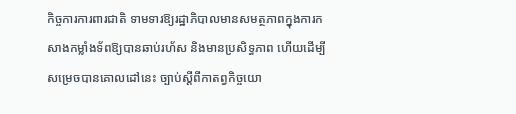កិច្ចការការពារជាតិ ទាមទារឱ្យរដ្ឋាភិបាលមានសមត្ថភាពក្នុងការកសាងកម្លាំងទ័ពឱ្យបានឆាប់រហ័ស និងមានប្រសិទ្ធភាព ហើយដើម្បីសម្រេចបានគោលដៅនេះ ច្បាប់ស្តីពីកាតព្វកិច្ចយោ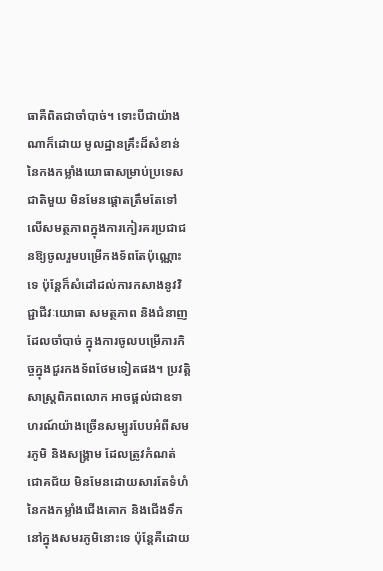ធាគឺពិតជាចាំបាច់។ ទោះបីជាយ៉ាងណាក៏ដោយ មូលដ្ឋានគ្រឹះដ៏សំខាន់នៃកងកម្លាំងយោធាសម្រាប់ប្រទេសជាតិមួយ មិនមែនផ្តោតត្រឹមតែទៅលើសមត្ថភាពក្នុងការកៀរគរប្រជាជនឱ្យចូលរួមបម្រើកងទ័ពតែប៉ុណ្ណោះទេ ប៉ុន្តែក៏សំដៅដល់ការកសាងនូវវិជ្ជាជីវៈយោធា សមត្ថភាព និងជំនាញដែលចាំបាច់ ក្នុងការចូលបម្រើភារកិច្ចក្នុងជួរកងទ័ពថែមទៀតផង។ ប្រវត្តិសាស្ត្រពិភពលោក អាចផ្តល់ជាឧទាហរណ៍យ៉ាងច្រើនសម្បូរបែបអំពីសមរភូមិ និងសង្គ្រាម ដែលត្រូវកំណត់ជោគជ័យ មិនមែនដោយសារតែទំហំនៃកងកម្លាំងជើងគោក និងជើងទឹកនៅក្នុងសមរភូមិនោះទេ ប៉ុន្តែគឺដោយ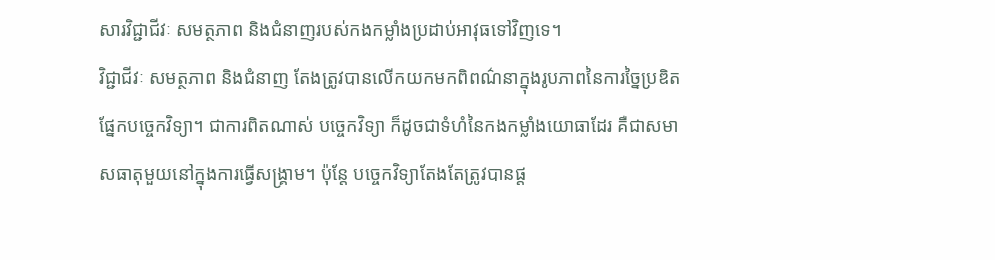សារវិជ្ជាជីវៈ សមត្ថភាព និងជំនាញរបស់កងកម្លាំងប្រដាប់អាវុធទៅវិញទេ។
វិជ្ជាជីវៈ សមត្ថភាព និងជំនាញ តែងត្រូវបានលើកយកមកពិពណ៌នាក្នុងរូបភាពនៃការច្នៃប្រឌិតផ្នែកបច្ចេកវិទ្យា។ ជាការពិតណាស់ បច្ចេកវិទ្យា ក៏ដូចជាទំហំនៃកងកម្លាំងយោធាដែរ គឺជាសមាសធាតុមួយនៅក្នុងការធ្វើសង្គ្រាម។ ប៉ុន្តែ បច្ចេកវិទ្យាតែងតែត្រូវបានផ្ត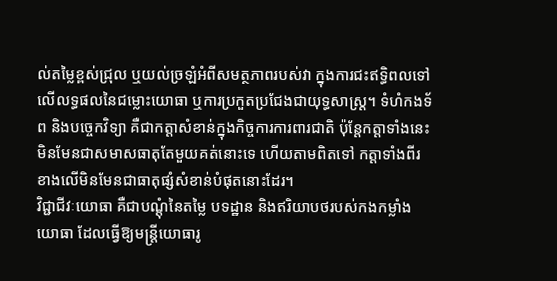ល់តម្លៃខ្ពស់ជ្រុល ឬយល់ច្រឡំអំពីសមត្ថភាពរបស់វា ក្នុងការជះឥទ្ធិពលទៅលើលទ្ធផលនៃជម្លោះយោធា ឬការប្រកួតប្រជែងជាយុទ្ធសាស្ត្រ។ ទំហំកងទ័ព និងបច្ចេកវិទ្យា គឺជាកត្តាសំខាន់ក្នុងកិច្ចការការពារជាតិ ប៉ុន្តែកត្តាទាំងនេះមិនមែនជាសមាសធាតុតែមួយគត់នោះទេ ហើយតាមពិតទៅ កត្តាទាំងពីរខាងលើមិនមែនជាធាតុផ្សំសំខាន់បំផុតនោះដែរ។
វិជ្ជាជីវៈយោធា គឺជាបណ្ដុំនៃតម្លៃ បទដ្ឋាន និងឥរិយាបថរបស់កងកម្លាំងយោធា ដែលធ្វើឱ្យមន្ត្រីយោធារូ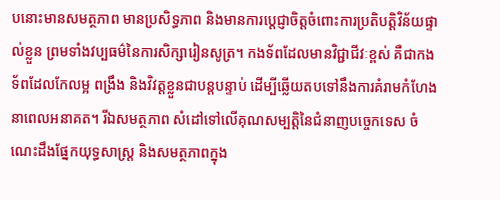បនោះមានសមត្ថភាព មានប្រសិទ្ធភាព និងមានការប្តេជ្ញាចិត្តចំពោះការប្រតិបត្តិវិន័យផ្ទាល់ខ្លួន ព្រមទាំងវប្បធម៌នៃការសិក្សារៀនសូត្រ។ កងទ័ពដែលមានវិជ្ជាជីវៈខ្ពស់ គឺជាកងទ័ពដែលកែលម្អ ពង្រឹង និងវិវត្តខ្លួនជាបន្តបន្ទាប់ ដើម្បីឆ្លើយតបទៅនឹងការគំរាមកំហែងនាពេលអនាគត។ រីឯសមត្ថភាព សំដៅទៅលើគុណសម្បត្តិនៃជំនាញបច្ចេកទេស ចំណេះដឹងផ្នែកយុទ្ធសាស្ត្រ និងសមត្ថភាពក្នុង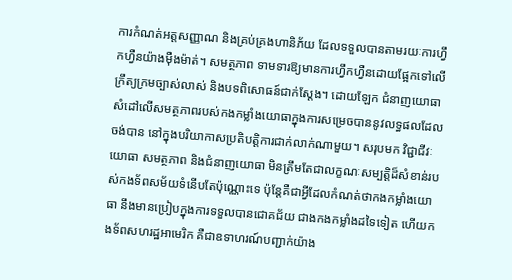ការកំណត់អត្តសញ្ញាណ និងគ្រប់គ្រងហានិភ័យ ដែលទទួលបានតាមរយៈការហ្វឹកហ្វឺនយ៉ាងម៉ឺងម៉ាត់។ សមត្ថភាព ទាមទារឱ្យមានការហ្វឹកហ្វឺនដោយផ្អែកទៅលើក្រឹត្យក្រមច្បាស់លាស់ និងបទពិសោធន៍ជាក់ស្តែង។ ដោយឡែក ជំនាញយោធា សំដៅលើសមត្ថភាពរបស់កងកម្លាំងយោធាក្នុងការសម្រេចបាននូវលទ្ធផលដែលចង់បាន នៅក្នុងបរិយាកាសប្រតិបត្តិការជាក់លាក់ណាមួយ។ សរុបមក វិជ្ជាជីវៈយោធា សមត្ថភាព និងជំនាញយោធា មិនត្រឹមតែជាលក្ខណៈសម្បត្តិដ៏សំខាន់របស់កងទ័ពសម័យទំនើបតែប៉ុណ្ណោះទេ ប៉ុន្តែគឺជាអ្វីដែលកំណត់ថាកងកម្លាំងយោធា នឹងមានប្រៀបក្នុងការទទួលបានជោគជ័យ ជាងកងកម្លាំងដទៃទៀត ហើយកងទ័ពសហរដ្ឋអាមេរិក គឺជាឧទាហរណ៍បញ្ជាក់យ៉ាង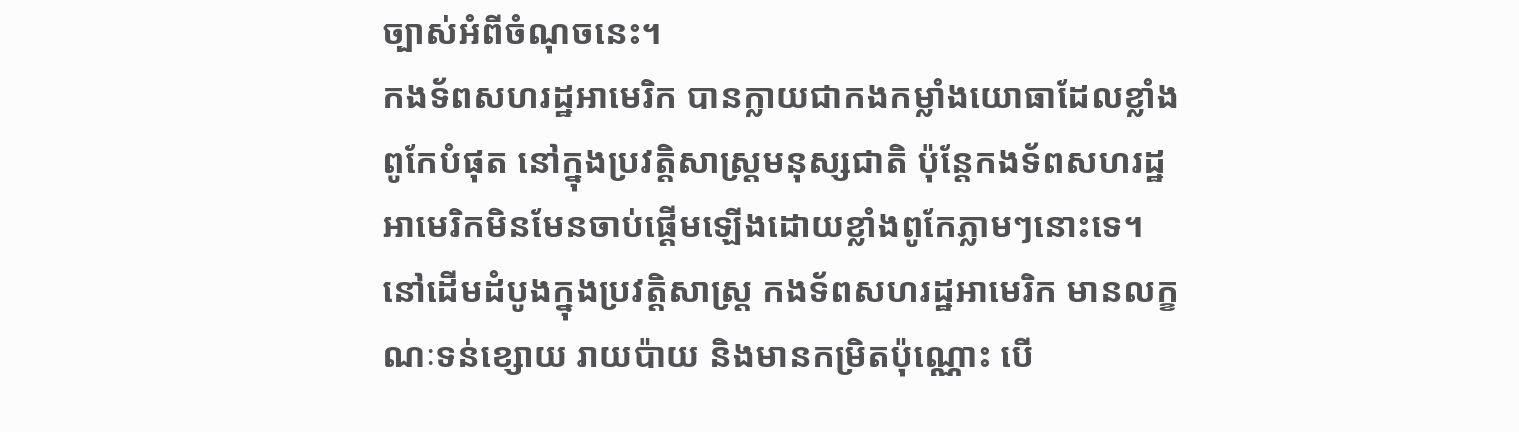ច្បាស់អំពីចំណុចនេះ។
កងទ័ពសហរដ្ឋអាមេរិក បានក្លាយជាកងកម្លាំងយោធាដែលខ្លាំងពូកែបំផុត នៅក្នុងប្រវត្តិសាស្ត្រមនុស្សជាតិ ប៉ុន្តែកងទ័ពសហរដ្ឋអាមេរិកមិនមែនចាប់ផ្តើមឡើងដោយខ្លាំងពូកែភ្លាមៗនោះទេ។ នៅដើមដំបូងក្នុងប្រវត្តិសាស្ត្រ កងទ័ពសហរដ្ឋអាមេរិក មានលក្ខណៈទន់ខ្សោយ រាយប៉ាយ និងមានកម្រិតប៉ុណ្ណោះ បើ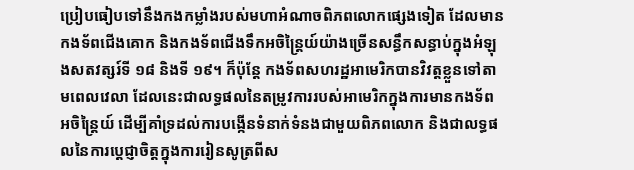ប្រៀបធៀបទៅនឹងកងកម្លាំងរបស់មហាអំណាចពិភពលោកផ្សេងទៀត ដែលមានកងទ័ពជើងគោក និងកងទ័ពជើងទឹកអចិន្ត្រៃយ៍យ៉ាងច្រើនសន្ធឹកសន្ធាប់ក្នុងអំឡុងសតវត្សរ៍ទី ១៨ និងទី ១៩។ ក៏ប៉ុន្តែ កងទ័ពសហរដ្ឋអាមេរិកបានវិវត្តខ្លួនទៅតាមពេលវេលា ដែលនេះជាលទ្ធផលនៃតម្រូវការរបស់អាមេរិកក្នុងការមានកងទ័ពអចិន្ត្រៃយ៍ ដើម្បីគាំទ្រដល់ការបង្កើនទំនាក់ទំនងជាមួយពិភពលោក និងជាលទ្ធផលនៃការប្តេជ្ញាចិត្តក្នុងការរៀនសូត្រពីស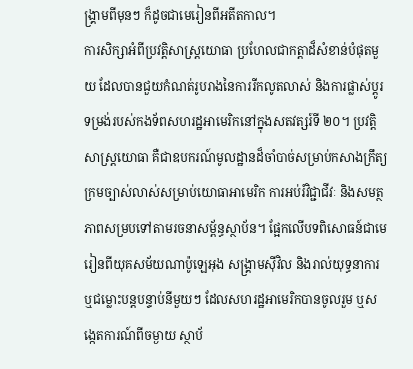ង្គ្រាមពីមុនៗ ក៏ដូចជាមេរៀនពីអតីតកាល។
ការសិក្សាអំពីប្រវត្តិសាស្ត្រយោធា ប្រហែលជាកត្តាដ៏សំខាន់បំផុតមួយ ដែលបានជួយកំណត់រូបរាងនៃការរីកលូតលាស់ និងការផ្លាស់ប្តូរទម្រង់របស់កងទ័ពសហរដ្ឋអាមេរិកនៅក្នុងសតវត្សរ៍ទី ២០។ ប្រវត្តិសាស្ត្រយោធា គឺជាឧបករណ៍មូលដ្ឋានដ៏ចាំបាច់សម្រាប់កសាងក្រឹត្យក្រមច្បាស់លាស់សម្រាប់យោធាអាមេរិក ការអប់រំវិជ្ជាជីវៈ និងសមត្ថភាពសម្របទៅតាមរចនាសម្ព័ន្ធស្ថាប័ន។ ផ្អែកលើបទពិសោធន៍ជាមេរៀនពីយុគសម័យណាប៉ូឡេអុង សង្គ្រាមស៊ីវិល និងរាល់យុទ្ធនាការ ឬជម្លោះបន្តបន្ទាប់នីមួយៗ ដែលសហរដ្ឋអាមេរិកបានចូលរួម ឬសង្កេតការណ៍ពីចម្ងាយ ស្ថាប័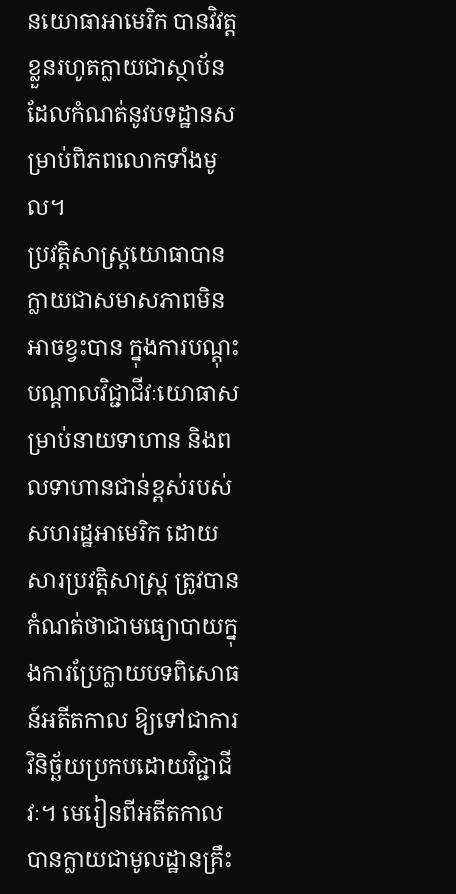នយោធាអាមេរិក បានវិវត្តខ្លួនរហូតក្លាយជាស្ថាប័នដែលកំណត់នូវបទដ្ឋានសម្រាប់ពិភពលោកទាំងមូល។
ប្រវត្តិសាស្ត្រយោធាបានក្លាយជាសមាសភាពមិនអាចខ្វះបាន ក្នុងការបណ្តុះបណ្តាលវិជ្ជាជីវៈយោធាសម្រាប់នាយទាហាន និងពលទាហានជាន់ខ្ពស់របស់សហរដ្ឋអាមេរិក ដោយសារប្រវត្តិសាស្ត្រ ត្រូវបានកំណត់ថាជាមធ្យោបាយក្នុងការប្រែក្លាយបទពិសោធន៍អតីតកាល ឱ្យទៅជាការវិនិច្ឆ័យប្រកបដោយវិជ្ជាជីវៈ។ មេរៀនពីអតីតកាលបានក្លាយជាមូលដ្ឋានគ្រឹះ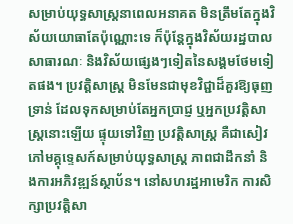សម្រាប់យុទ្ធសាស្ត្រនាពេលអនាគត មិនត្រឹមតែក្នុងវិស័យយោធាតែប៉ុណ្ណោះទេ ក៏ប៉ុន្តែក្នុងវិស័យរដ្ឋបាលសាធារណៈ និងវិស័យផ្សេងៗទៀតនៃសង្គមថែមទៀតផង។ ប្រវត្តិសាស្ត្រ មិនមែនជាមុខវិជ្ជាដ៏គួរឱ្យធុញទ្រាន់ ដែលទុកសម្រាប់តែអ្នកប្រាជ្ញ ឬអ្នកប្រវត្តិសាស្ត្រនោះឡើយ ផ្ទុយទៅវិញ ប្រវត្តិសាស្ត្រ គឺជាសៀវភៅមគ្គុទ្ទេសក៍សម្រាប់យុទ្ធសាស្ត្រ ភាពជាដឹកនាំ និងការអភិវឌ្ឍន៍ស្ថាប័ន។ នៅសហរដ្ឋអាមេរិក ការសិក្សាប្រវត្តិសា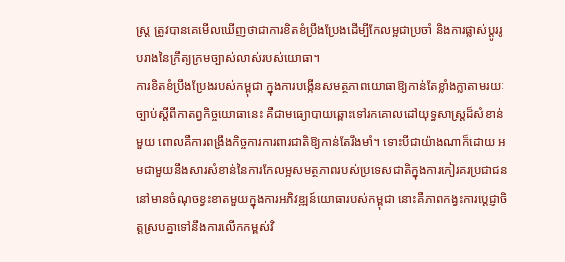ស្ត្រ ត្រូវបានគេមើលឃើញថាជាការខិតខំប្រឹងប្រែងដើម្បីកែលម្អជាប្រចាំ និងការផ្លាស់ប្តូររូបរាងនៃក្រឹត្យក្រមច្បាស់លាស់របស់យោធា។
ការខិតខំប្រឹងប្រែងរបស់កម្ពុជា ក្នុងការបង្កើនសមត្ថភាពយោធាឱ្យកាន់តែខ្លាំងក្លាតាមរយៈច្បាប់ស្តីពីកាតព្វកិច្ចយោធានេះ គឺជាមធ្យោបាយឆ្ពោះទៅរកគោលដៅយុទ្ធសាស្ត្រដ៏សំខាន់មួយ ពោលគឺការពង្រឹងកិច្ចការការពារជាតិឱ្យកាន់តែរឹងមាំ។ ទោះបីជាយ៉ាងណាក៏ដោយ អមជាមួយនឹងសារសំខាន់នៃការកែលម្អសមត្ថភាពរបស់ប្រទេសជាតិក្នុងការកៀរគរប្រជាជន នៅមានចំណុចខ្វះខាតមួយក្នុងការអភិវឌ្ឍន៍យោធារបស់កម្ពុជា នោះគឺភាពកង្វះការប្តេជ្ញាចិត្តស្របគ្នាទៅនឹងការលើកកម្ពស់វិ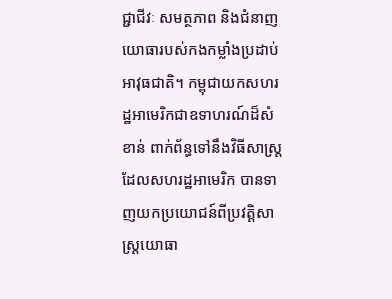ជ្ជាជីវៈ សមត្ថភាព និងជំនាញយោធារបស់កងកម្លាំងប្រដាប់អាវុធជាតិ។ កម្ពុជាយកសហរដ្ឋអាមេរិកជាឧទាហរណ៍ដ៏សំខាន់ ពាក់ព័ន្ធទៅនឹងវិធីសាស្ត្រដែលសហរដ្ឋអាមេរិក បានទាញយកប្រយោជន៍ពីប្រវត្តិសាស្ត្រយោធា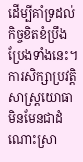ដើម្បីគាំទ្រដល់កិច្ចខិតខំប្រឹងប្រែងទាំងនេះ។ ការសិក្សាប្រវត្តិសាស្ត្រយោធា មិនមែនជាដំណោះស្រា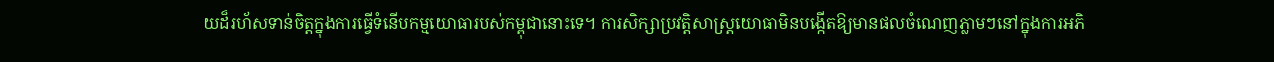យដ៏រហ័សទាន់ចិត្តក្នុងការធ្វើទំនើបកម្មយោធារបស់កម្ពុជានោះទេ។ ការសិក្សាប្រវត្តិសាស្ត្រយោធាមិនបង្កើតឱ្យមានផលចំណេញភ្លាមៗនៅក្នុងការអភិ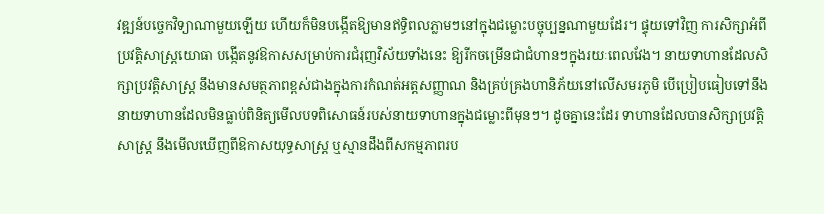វឌ្ឍន៍បច្ចេកវិទ្យាណាមួយឡើយ ហើយក៏មិនបង្កើតឱ្យមានឥទ្ធិពលភ្លាមៗនៅក្នុងជម្លោះបច្ចុប្បន្នណាមួយដែរ។ ផ្ទុយទៅវិញ ការសិក្សាអំពីប្រវត្តិសាស្ត្រយោធា បង្កើតនូវឱកាសសម្រាប់ការជំរុញវិស័យទាំងនេះ ឱ្យរីកចម្រើនជាជំហានៗក្នុងរយៈពេលវែង។ នាយទាហានដែលសិក្សាប្រវត្តិសាស្ត្រ នឹងមានសមត្ថភាពខ្ពស់ជាងក្នុងការកំណត់អត្តសញ្ញាណ និងគ្រប់គ្រងហានិភ័យនៅលើសមរភូមិ បើប្រៀបធៀបទៅនឹងនាយទាហានដែលមិនធ្លាប់ពិនិត្យមើលបទពិសោធន៍របស់នាយទាហានក្នុងជម្លោះពីមុនៗ។ ដូចគ្នានេះដែរ ទាហានដែលបានសិក្សាប្រវត្តិសាស្ត្រ នឹងមើលឃើញពីឱកាសយុទ្ធសាស្ត្រ ឬស្មានដឹងពីសកម្មភាពរប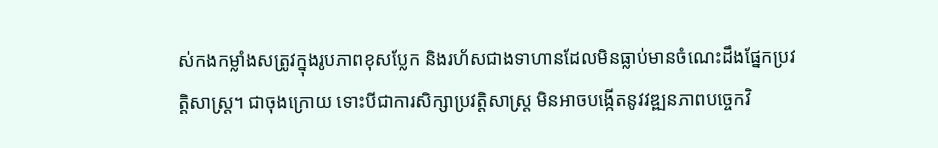ស់កងកម្លាំងសត្រូវក្នុងរូបភាពខុសប្លែក និងរហ័សជាងទាហានដែលមិនធ្លាប់មានចំណេះដឹងផ្នែកប្រវត្តិសាស្ត្រ។ ជាចុងក្រោយ ទោះបីជាការសិក្សាប្រវត្តិសាស្ត្រ មិនអាចបង្កើតនូវវឌ្ឍនភាពបច្ចេកវិ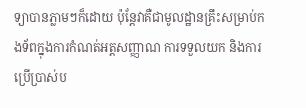ទ្យាបានភ្លាមៗក៏ដោយ ប៉ុន្តែវាគឺជាមូលដ្ឋានគ្រឹះសម្រាប់កងទ័ពក្នុងការកំណត់អត្តសញ្ញាណ ការទទួលយក និងការប្រើប្រាស់ប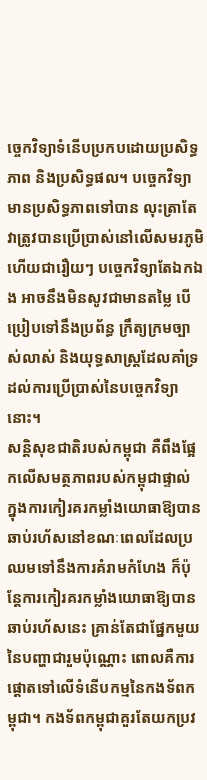ច្ចេកវិទ្យាទំនើបប្រកបដោយប្រសិទ្ធភាព និងប្រសិទ្ធផល។ បច្ចេកវិទ្យាមានប្រសិទ្ធភាពទៅបាន លុះត្រាតែវាត្រូវបានប្រើប្រាស់នៅលើសមរភូមិ ហើយជារឿយៗ បច្ចេកវិទ្យាតែឯកឯង អាចនឹងមិនសូវជាមានតម្លៃ បើប្រៀបទៅនឹងប្រព័ន្ធ ក្រឹត្យក្រមច្បាស់លាស់ និងយុទ្ធសាស្ត្រដែលគាំទ្រដល់ការប្រើប្រាស់នៃបច្ចេកវិទ្យានោះ។
សន្តិសុខជាតិរបស់កម្ពុជា គឺពឹងផ្អែកលើសមត្ថភាពរបស់កម្ពុជាផ្ទាល់ ក្នុងការកៀរគរកម្លាំងយោធាឱ្យបានឆាប់រហ័សនៅខណៈពេលដែលប្រឈមទៅនឹងការគំរាមកំហែង ក៏ប៉ុន្តែការកៀរគរកម្លាំងយោធាឱ្យបានឆាប់រហ័សនេះ គ្រាន់តែជាផ្នែកមួយនៃបញ្ហាជារួមប៉ុណ្ណោះ ពោលគឺការផ្តោតទៅលើទំនើបកម្មនៃកងទ័ពកម្ពុជា។ កងទ័ពកម្ពុជាគួរតែយកប្រវ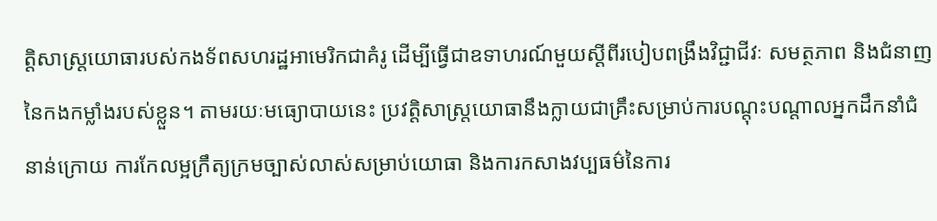ត្តិសាស្ត្រយោធារបស់កងទ័ពសហរដ្ឋអាមេរិកជាគំរូ ដើម្បីធ្វើជាឧទាហរណ៍មួយស្តីពីរបៀបពង្រឹងវិជ្ជាជីវៈ សមត្ថភាព និងជំនាញនៃកងកម្លាំងរបស់ខ្លួន។ តាមរយៈមធ្យោបាយនេះ ប្រវត្តិសាស្ត្រយោធានឹងក្លាយជាគ្រឹះសម្រាប់ការបណ្តុះបណ្តាលអ្នកដឹកនាំជំនាន់ក្រោយ ការកែលម្អក្រឹត្យក្រមច្បាស់លាស់សម្រាប់យោធា និងការកសាងវប្បធម៌នៃការ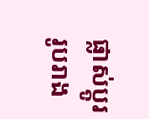ផ្លាស់ប្តូររូបរាង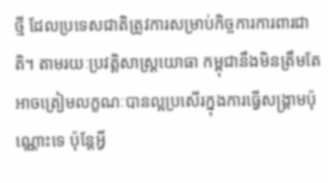ថ្មី ដែលប្រទេសជាតិត្រូវការសម្រាប់កិច្ចការការពារជាតិ។ តាមរយៈប្រវត្តិសាស្ត្រយោធា កម្ពុជានឹងមិនត្រឹមតែអាចត្រៀមលក្ខណៈបានល្អប្រសើរក្នុងការធ្វើសង្គ្រាមប៉ុណ្ណោះទេ ប៉ុន្តែអ្វី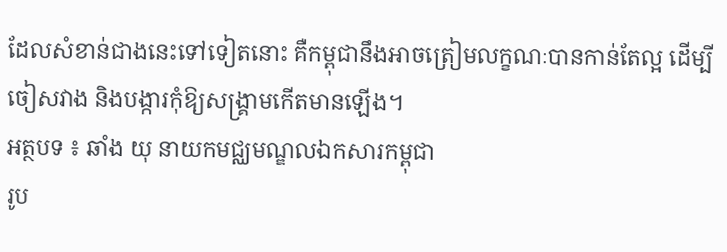ដែលសំខាន់ជាងនេះទៅទៀតនោះ គឺកម្ពុជានឹងអាចត្រៀមលក្ខណៈបានកាន់តែល្អ ដើម្បីចៀសវាង និងបង្ការកុំឱ្យសង្គ្រាមកើតមានឡើង។
អត្ថបទ ៖ ឆាំង យុ នាយកមជ្ឈមណ្ឌលឯកសារកម្ពុជា
រូប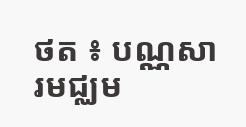ថត ៖ បណ្ណសារមជ្ឈម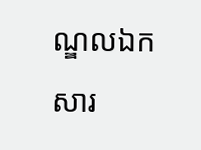ណ្ឌលឯកសារ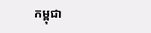កម្ពុជា